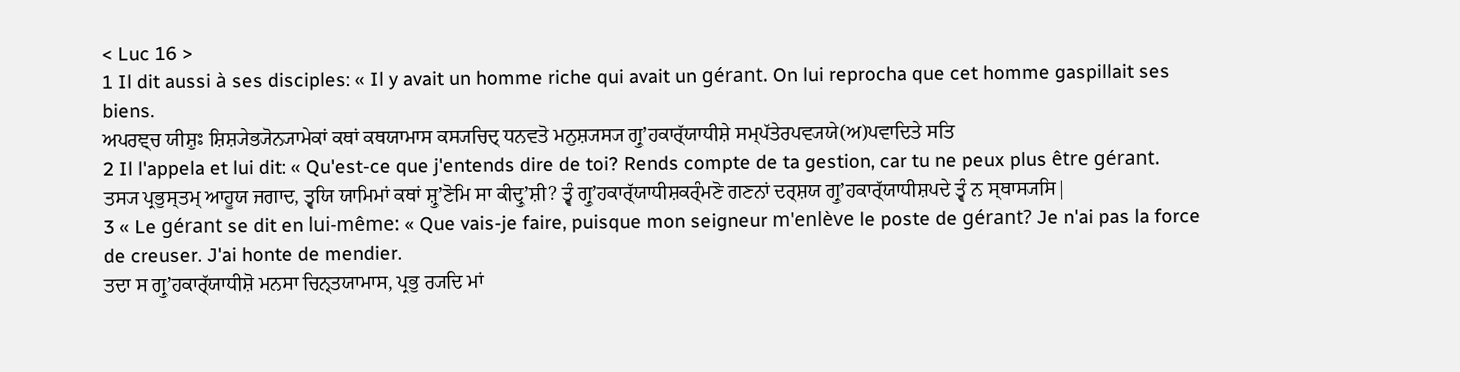< Luc 16 >
1 Il dit aussi à ses disciples: « Il y avait un homme riche qui avait un gérant. On lui reprocha que cet homme gaspillait ses biens.
ਅਪਰਞ੍ਚ ਯੀਸ਼ੁਃ ਸ਼ਿਸ਼੍ਯੇਭ੍ਯੋਨ੍ਯਾਮੇਕਾਂ ਕਥਾਂ ਕਥਯਾਮਾਸ ਕਸ੍ਯਚਿਦ੍ ਧਨਵਤੋ ਮਨੁਸ਼੍ਯਸ੍ਯ ਗ੍ਰੁʼਹਕਾਰ੍ੱਯਾਧੀਸ਼ੇ ਸਮ੍ਪੱਤੇਰਪਵ੍ਯਯੇ(ਅ)ਪਵਾਦਿਤੇ ਸਤਿ
2 Il l'appela et lui dit: « Qu'est-ce que j'entends dire de toi? Rends compte de ta gestion, car tu ne peux plus être gérant.
ਤਸ੍ਯ ਪ੍ਰਭੁਸ੍ਤਮ੍ ਆਹੂਯ ਜਗਾਦ, ਤ੍ਵਯਿ ਯਾਮਿਮਾਂ ਕਥਾਂ ਸ਼੍ਰੁʼਣੋਮਿ ਸਾ ਕੀਦ੍ਰੁʼਸ਼ੀ? ਤ੍ਵੰ ਗ੍ਰੁʼਹਕਾਰ੍ੱਯਾਧੀਸ਼ਕਰ੍ੰਮਣੋ ਗਣਨਾਂ ਦਰ੍ਸ਼ਯ ਗ੍ਰੁʼਹਕਾਰ੍ੱਯਾਧੀਸ਼ਪਦੇ ਤ੍ਵੰ ਨ ਸ੍ਥਾਸ੍ਯਸਿ|
3 « Le gérant se dit en lui-même: « Que vais-je faire, puisque mon seigneur m'enlève le poste de gérant? Je n'ai pas la force de creuser. J'ai honte de mendier.
ਤਦਾ ਸ ਗ੍ਰੁʼਹਕਾਰ੍ੱਯਾਧੀਸ਼ੋ ਮਨਸਾ ਚਿਨ੍ਤਯਾਮਾਸ, ਪ੍ਰਭੁ ਰ੍ਯਦਿ ਮਾਂ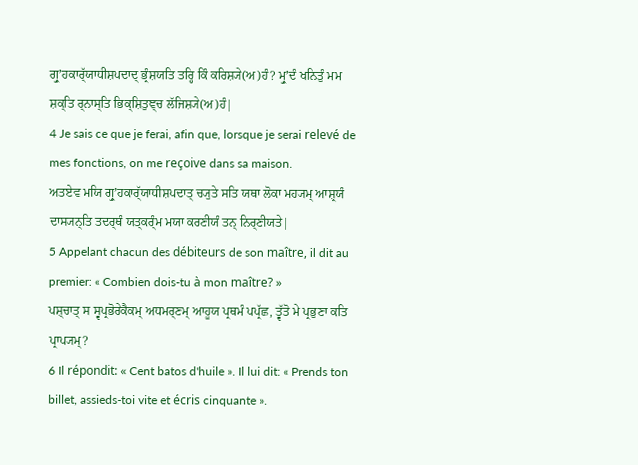ਗ੍ਰੁʼਹਕਾਰ੍ੱਯਾਧੀਸ਼ਪਦਾਦ੍ ਭ੍ਰੰਸ਼ਯਤਿ ਤਰ੍ਹਿ ਕਿੰ ਕਰਿਸ਼੍ਯੇ(ਅ)ਹੰ? ਮ੍ਰੁʼਦੰ ਖਨਿਤੁੰ ਮਮ ਸ਼ਕ੍ਤਿ ਰ੍ਨਾਸ੍ਤਿ ਭਿਕ੍ਸ਼ਿਤੁਞ੍ਚ ਲੱਜਿਸ਼੍ਯੇ(ਅ)ਹੰ|
4 Je sais ce que je ferai, afin que, lorsque je serai relevé de mes fonctions, on me reçoive dans sa maison.
ਅਤਏਵ ਮਯਿ ਗ੍ਰੁʼਹਕਾਰ੍ੱਯਾਧੀਸ਼ਪਦਾਤ੍ ਚ੍ਯੁਤੇ ਸਤਿ ਯਥਾ ਲੋਕਾ ਮਹ੍ਯਮ੍ ਆਸ਼੍ਰਯੰ ਦਾਸ੍ਯਨ੍ਤਿ ਤਦਰ੍ਥੰ ਯਤ੍ਕਰ੍ੰਮ ਮਯਾ ਕਰਣੀਯੰ ਤਨ੍ ਨਿਰ੍ਣੀਯਤੇ|
5 Appelant chacun des débiteurs de son maître, il dit au premier: « Combien dois-tu à mon maître? »
ਪਸ਼੍ਚਾਤ੍ ਸ ਸ੍ਵਪ੍ਰਭੋਰੇਕੈਕਮ੍ ਅਧਮਰ੍ਣਮ੍ ਆਹੂਯ ਪ੍ਰਥਮੰ ਪਪ੍ਰੱਛ, ਤ੍ਵੱਤੋ ਮੇ ਪ੍ਰਭੁਣਾ ਕਤਿ ਪ੍ਰਾਪ੍ਯਮ੍?
6 Il répondit: « Cent batos d'huile ». Il lui dit: « Prends ton billet, assieds-toi vite et écris cinquante ».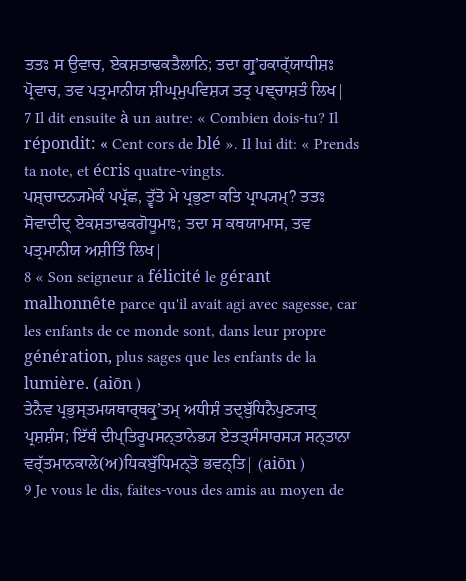ਤਤਃ ਸ ਉਵਾਚ, ਏਕਸ਼ਤਾਢਕਤੈਲਾਨਿ; ਤਦਾ ਗ੍ਰੁʼਹਕਾਰ੍ੱਯਾਧੀਸ਼ਃ ਪ੍ਰੋਵਾਚ, ਤਵ ਪਤ੍ਰਮਾਨੀਯ ਸ਼ੀਘ੍ਰਮੁਪਵਿਸ਼੍ਯ ਤਤ੍ਰ ਪਞ੍ਚਾਸ਼ਤੰ ਲਿਖ|
7 Il dit ensuite à un autre: « Combien dois-tu? Il répondit: « Cent cors de blé ». Il lui dit: « Prends ta note, et écris quatre-vingts.
ਪਸ਼੍ਚਾਦਨ੍ਯਮੇਕੰ ਪਪ੍ਰੱਛ, ਤ੍ਵੱਤੋ ਮੇ ਪ੍ਰਭੁਣਾ ਕਤਿ ਪ੍ਰਾਪ੍ਯਮ੍? ਤਤਃ ਸੋਵਾਦੀਦ੍ ਏਕਸ਼ਤਾਢਕਗੋਧੂਮਾਃ; ਤਦਾ ਸ ਕਥਯਾਮਾਸ, ਤਵ ਪਤ੍ਰਮਾਨੀਯ ਅਸ਼ੀਤਿੰ ਲਿਖ|
8 « Son seigneur a félicité le gérant malhonnête parce qu'il avait agi avec sagesse, car les enfants de ce monde sont, dans leur propre génération, plus sages que les enfants de la lumière. (aiōn )
ਤੇਨੈਵ ਪ੍ਰਭੁਸ੍ਤਮਯਥਾਰ੍ਥਕ੍ਰੁʼਤਮ੍ ਅਧੀਸ਼ੰ ਤਦ੍ਬੁੱਧਿਨੈਪੁਣ੍ਯਾਤ੍ ਪ੍ਰਸ਼ਸ਼ੰਸ; ਇੱਥੰ ਦੀਪ੍ਤਿਰੂਪਸਨ੍ਤਾਨੇਭ੍ਯ ਏਤਤ੍ਸੰਸਾਰਸ੍ਯ ਸਨ੍ਤਾਨਾ ਵਰ੍ੱਤਮਾਨਕਾਲੇ(ਅ)ਧਿਕਬੁੱਧਿਮਨ੍ਤੋ ਭਵਨ੍ਤਿ| (aiōn )
9 Je vous le dis, faites-vous des amis au moyen de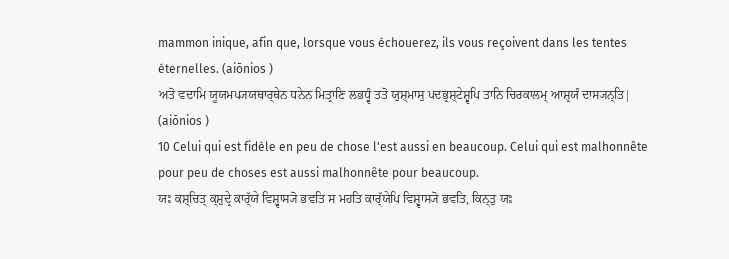mammon inique, afin que, lorsque vous échouerez, ils vous reçoivent dans les tentes éternelles. (aiōnios )
ਅਤੋ ਵਦਾਮਿ ਯੂਯਮਪ੍ਯਯਥਾਰ੍ਥੇਨ ਧਨੇਨ ਮਿਤ੍ਰਾਣਿ ਲਭਧ੍ਵੰ ਤਤੋ ਯੁਸ਼੍ਮਾਸੁ ਪਦਭ੍ਰਸ਼੍ਟੇਸ਼੍ਵਪਿ ਤਾਨਿ ਚਿਰਕਾਲਮ੍ ਆਸ਼੍ਰਯੰ ਦਾਸ੍ਯਨ੍ਤਿ| (aiōnios )
10 Celui qui est fidèle en peu de chose l'est aussi en beaucoup. Celui qui est malhonnête pour peu de choses est aussi malhonnête pour beaucoup.
ਯਃ ਕਸ਼੍ਚਿਤ੍ ਕ੍ਸ਼ੁਦ੍ਰੇ ਕਾਰ੍ੱਯੇ ਵਿਸ਼੍ਵਾਸ੍ਯੋ ਭਵਤਿ ਸ ਮਹਤਿ ਕਾਰ੍ੱਯੇਪਿ ਵਿਸ਼੍ਵਾਸ੍ਯੋ ਭਵਤਿ, ਕਿਨ੍ਤੁ ਯਃ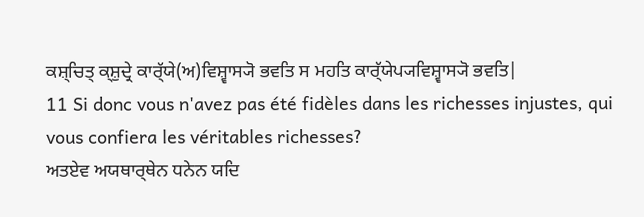ਕਸ਼੍ਚਿਤ੍ ਕ੍ਸ਼ੁਦ੍ਰੇ ਕਾਰ੍ੱਯੇ(ਅ)ਵਿਸ਼੍ਵਾਸ੍ਯੋ ਭਵਤਿ ਸ ਮਹਤਿ ਕਾਰ੍ੱਯੇਪ੍ਯਵਿਸ਼੍ਵਾਸ੍ਯੋ ਭਵਤਿ|
11 Si donc vous n'avez pas été fidèles dans les richesses injustes, qui vous confiera les véritables richesses?
ਅਤਏਵ ਅਯਥਾਰ੍ਥੇਨ ਧਨੇਨ ਯਦਿ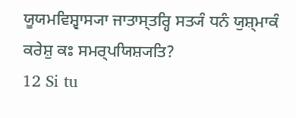ਯੂਯਮਵਿਸ਼੍ਵਾਸ੍ਯਾ ਜਾਤਾਸ੍ਤਰ੍ਹਿ ਸਤ੍ਯੰ ਧਨੰ ਯੁਸ਼੍ਮਾਕੰ ਕਰੇਸ਼ੁ ਕਃ ਸਮਰ੍ਪਯਿਸ਼੍ਯਤਿ?
12 Si tu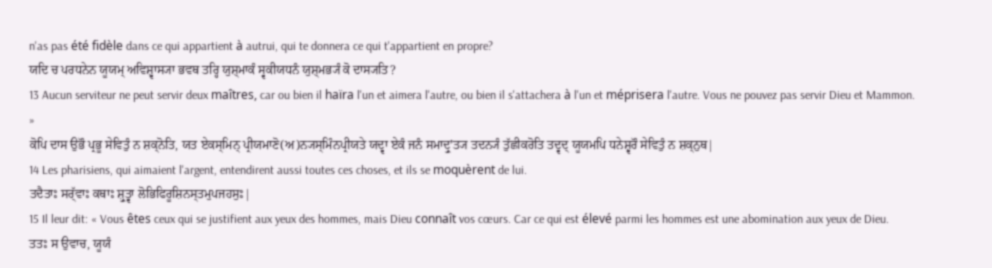n'as pas été fidèle dans ce qui appartient à autrui, qui te donnera ce qui t'appartient en propre?
ਯਦਿ ਚ ਪਰਧਨੇਨ ਯੂਯਮ੍ ਅਵਿਸ਼੍ਵਾਸ੍ਯਾ ਭਵਥ ਤਰ੍ਹਿ ਯੁਸ਼੍ਮਾਕੰ ਸ੍ਵਕੀਯਧਨੰ ਯੁਸ਼੍ਮਭ੍ਯੰ ਕੋ ਦਾਸ੍ਯਤਿ?
13 Aucun serviteur ne peut servir deux maîtres, car ou bien il haïra l'un et aimera l'autre, ou bien il s'attachera à l'un et méprisera l'autre. Vous ne pouvez pas servir Dieu et Mammon. »
ਕੋਪਿ ਦਾਸ ਉਭੌ ਪ੍ਰਭੂ ਸੇਵਿਤੁੰ ਨ ਸ਼ਕ੍ਨੋਤਿ, ਯਤ ਏਕਸ੍ਮਿਨ੍ ਪ੍ਰੀਯਮਾਣੋ(ਅ)ਨ੍ਯਸ੍ਮਿੰਨਪ੍ਰੀਯਤੇ ਯਦ੍ਵਾ ਏਕੰ ਜਨੰ ਸਮਾਦ੍ਰੁʼਤ੍ਯ ਤਦਨ੍ਯੰ ਤੁੱਛੀਕਰੋਤਿ ਤਦ੍ਵਦ੍ ਯੂਯਮਪਿ ਧਨੇਸ਼੍ਵਰੌ ਸੇਵਿਤੁੰ ਨ ਸ਼ਕ੍ਨੁਥ|
14 Les pharisiens, qui aimaient l'argent, entendirent aussi toutes ces choses, et ils se moquèrent de lui.
ਤਦੈਤਾਃ ਸਰ੍ੱਵਾਃ ਕਥਾਃ ਸ਼੍ਰੁਤ੍ਵਾ ਲੋਭਿਫਿਰੂਸ਼ਿਨਸ੍ਤਮੁਪਜਹਸੁਃ|
15 Il leur dit: « Vous êtes ceux qui se justifient aux yeux des hommes, mais Dieu connaît vos cœurs. Car ce qui est élevé parmi les hommes est une abomination aux yeux de Dieu.
ਤਤਃ ਸ ਉਵਾਚ, ਯੂਯੰ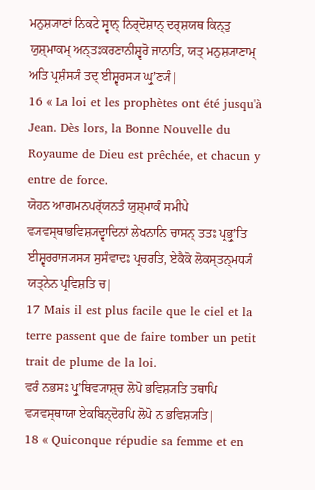ਮਨੁਸ਼੍ਯਾਣਾਂ ਨਿਕਟੇ ਸ੍ਵਾਨ੍ ਨਿਰ੍ਦੋਸ਼ਾਨ੍ ਦਰ੍ਸ਼ਯਥ ਕਿਨ੍ਤੁ ਯੁਸ਼੍ਮਾਕਮ੍ ਅਨ੍ਤਃਕਰਣਾਨੀਸ਼੍ਵਰੋ ਜਾਨਾਤਿ, ਯਤ੍ ਮਨੁਸ਼੍ਯਾਣਾਮ੍ ਅਤਿ ਪ੍ਰਸ਼ੰਸ੍ਯੰ ਤਦ੍ ਈਸ਼੍ਵਰਸ੍ਯ ਘ੍ਰੁʼਣ੍ਯੰ|
16 « La loi et les prophètes ont été jusqu'à Jean. Dès lors, la Bonne Nouvelle du Royaume de Dieu est prêchée, et chacun y entre de force.
ਯੋਹਨ ਆਗਮਨਪਰ੍ੱਯਨਤੰ ਯੁਸ਼੍ਮਾਕੰ ਸਮੀਪੇ ਵ੍ਯਵਸ੍ਥਾਭਵਿਸ਼੍ਯਦ੍ਵਾਦਿਨਾਂ ਲੇਖਨਾਨਿ ਚਾਸਨ੍ ਤਤਃ ਪ੍ਰਭ੍ਰੁʼਤਿ ਈਸ਼੍ਵਰਰਾਜ੍ਯਸ੍ਯ ਸੁਸੰਵਾਦਃ ਪ੍ਰਚਰਤਿ, ਏਕੈਕੋ ਲੋਕਸ੍ਤਨ੍ਮਧ੍ਯੰ ਯਤ੍ਨੇਨ ਪ੍ਰਵਿਸ਼ਤਿ ਚ|
17 Mais il est plus facile que le ciel et la terre passent que de faire tomber un petit trait de plume de la loi.
ਵਰੰ ਨਭਸਃ ਪ੍ਰੁʼਥਿਵ੍ਯਾਸ਼੍ਚ ਲੋਪੋ ਭਵਿਸ਼੍ਯਤਿ ਤਥਾਪਿ ਵ੍ਯਵਸ੍ਥਾਯਾ ਏਕਬਿਨ੍ਦੋਰਪਿ ਲੋਪੋ ਨ ਭਵਿਸ਼੍ਯਤਿ|
18 « Quiconque répudie sa femme et en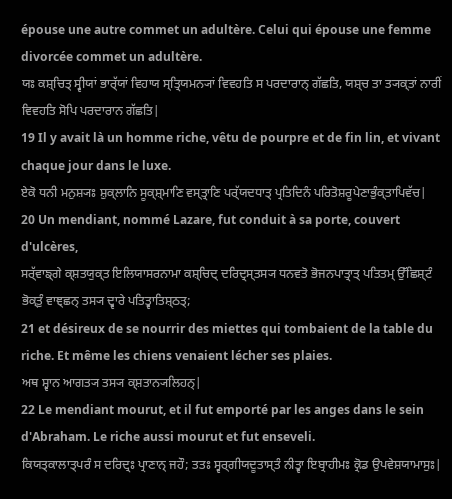épouse une autre commet un adultère. Celui qui épouse une femme divorcée commet un adultère.
ਯਃ ਕਸ਼੍ਚਿਤ੍ ਸ੍ਵੀਯਾਂ ਭਾਰ੍ੱਯਾਂ ਵਿਹਾਯ ਸ੍ਤ੍ਰਿਯਮਨ੍ਯਾਂ ਵਿਵਹਤਿ ਸ ਪਰਦਾਰਾਨ੍ ਗੱਛਤਿ, ਯਸ਼੍ਚ ਤਾ ਤ੍ਯਕ੍ਤਾਂ ਨਾਰੀਂ ਵਿਵਹਤਿ ਸੋਪਿ ਪਰਦਾਰਾਨ ਗੱਛਤਿ|
19 Il y avait là un homme riche, vêtu de pourpre et de fin lin, et vivant chaque jour dans le luxe.
ਏਕੋ ਧਨੀ ਮਨੁਸ਼੍ਯਃ ਸ਼ੁਕ੍ਲਾਨਿ ਸੂਕ੍ਸ਼੍ਮਾਣਿ ਵਸ੍ਤ੍ਰਾਣਿ ਪਰ੍ੱਯਦਧਾਤ੍ ਪ੍ਰਤਿਦਿਨੰ ਪਰਿਤੋਸ਼ਰੂਪੇਣਾਭੁੰਕ੍ਤਾਪਿਵੱਚ|
20 Un mendiant, nommé Lazare, fut conduit à sa porte, couvert d'ulcères,
ਸਰ੍ੱਵਾਙ੍ਗੇ ਕ੍ਸ਼ਤਯੁਕ੍ਤ ਇਲਿਯਾਸਰਨਾਮਾ ਕਸ਼੍ਚਿਦ੍ ਦਰਿਦ੍ਰਸ੍ਤਸ੍ਯ ਧਨਵਤੋ ਭੋਜਨਪਾਤ੍ਰਾਤ੍ ਪਤਿਤਮ੍ ਉੱਛਿਸ਼੍ਟੰ ਭੋਕ੍ਤੁੰ ਵਾਞ੍ਛਨ੍ ਤਸ੍ਯ ਦ੍ਵਾਰੇ ਪਤਿਤ੍ਵਾਤਿਸ਼੍ਠਤ੍;
21 et désireux de se nourrir des miettes qui tombaient de la table du riche. Et même les chiens venaient lécher ses plaies.
ਅਥ ਸ਼੍ਵਾਨ ਆਗਤ੍ਯ ਤਸ੍ਯ ਕ੍ਸ਼ਤਾਨ੍ਯਲਿਹਨ੍|
22 Le mendiant mourut, et il fut emporté par les anges dans le sein d'Abraham. Le riche aussi mourut et fut enseveli.
ਕਿਯਤ੍ਕਾਲਾਤ੍ਪਰੰ ਸ ਦਰਿਦ੍ਰਃ ਪ੍ਰਾਣਾਨ੍ ਜਹੌ; ਤਤਃ ਸ੍ਵਰ੍ਗੀਯਦੂਤਾਸ੍ਤੰ ਨੀਤ੍ਵਾ ਇਬ੍ਰਾਹੀਮਃ ਕ੍ਰੋਡ ਉਪਵੇਸ਼ਯਾਮਾਸੁਃ|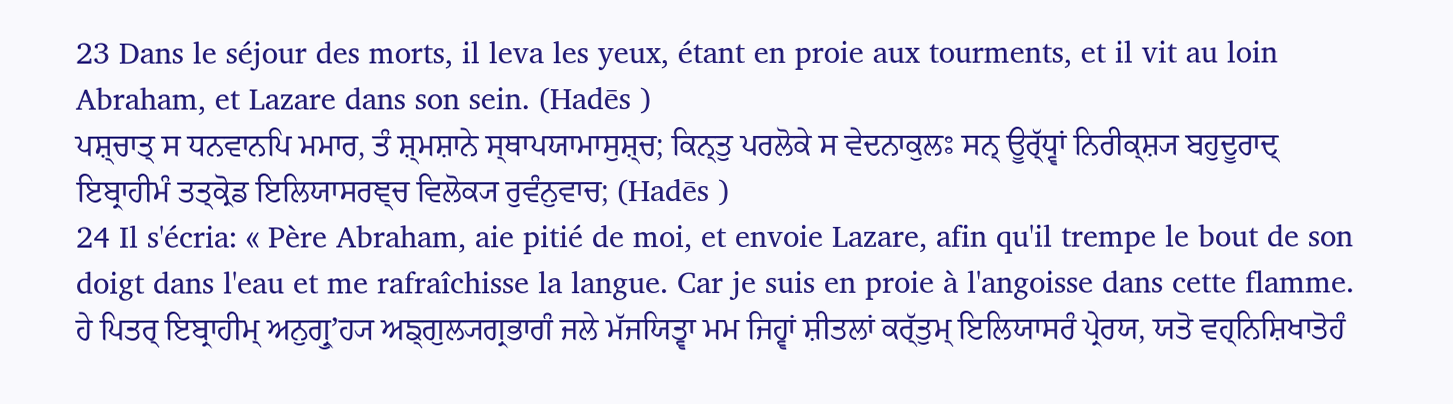23 Dans le séjour des morts, il leva les yeux, étant en proie aux tourments, et il vit au loin Abraham, et Lazare dans son sein. (Hadēs )
ਪਸ਼੍ਚਾਤ੍ ਸ ਧਨਵਾਨਪਿ ਮਮਾਰ, ਤੰ ਸ਼੍ਮਸ਼ਾਨੇ ਸ੍ਥਾਪਯਾਮਾਸੁਸ਼੍ਚ; ਕਿਨ੍ਤੁ ਪਰਲੋਕੇ ਸ ਵੇਦਨਾਕੁਲਃ ਸਨ੍ ਊਰ੍ੱਧ੍ਵਾਂ ਨਿਰੀਕ੍ਸ਼੍ਯ ਬਹੁਦੂਰਾਦ੍ ਇਬ੍ਰਾਹੀਮੰ ਤਤ੍ਕ੍ਰੋਡ ਇਲਿਯਾਸਰਞ੍ਚ ਵਿਲੋਕ੍ਯ ਰੁਵੰਨੁਵਾਚ; (Hadēs )
24 Il s'écria: « Père Abraham, aie pitié de moi, et envoie Lazare, afin qu'il trempe le bout de son doigt dans l'eau et me rafraîchisse la langue. Car je suis en proie à l'angoisse dans cette flamme.
ਹੇ ਪਿਤਰ੍ ਇਬ੍ਰਾਹੀਮ੍ ਅਨੁਗ੍ਰੁʼਹ੍ਯ ਅਙ੍ਗੁਲ੍ਯਗ੍ਰਭਾਗੰ ਜਲੇ ਮੱਜਯਿਤ੍ਵਾ ਮਮ ਜਿਹ੍ਵਾਂ ਸ਼ੀਤਲਾਂ ਕਰ੍ੱਤੁਮ੍ ਇਲਿਯਾਸਰੰ ਪ੍ਰੇਰਯ, ਯਤੋ ਵਹ੍ਨਿਸ਼ਿਖਾਤੋਹੰ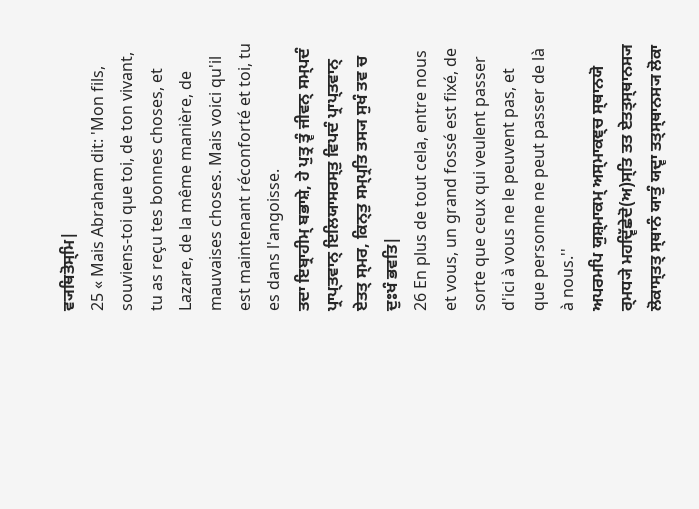ਵ੍ਯਥਿਤੋਸ੍ਮਿ|
25 « Mais Abraham dit: 'Mon fils, souviens-toi que toi, de ton vivant, tu as reçu tes bonnes choses, et Lazare, de la même manière, de mauvaises choses. Mais voici qu'il est maintenant réconforté et toi, tu es dans l'angoisse.
ਤਦਾ ਇਬ੍ਰਾਹੀਮ੍ ਬਭਾਸ਼ੇ, ਹੇ ਪੁਤ੍ਰ ਤ੍ਵੰ ਜੀਵਨ੍ ਸਮ੍ਪਦੰ ਪ੍ਰਾਪ੍ਤਵਾਨ੍ ਇਲਿਯਾਸਰਸ੍ਤੁ ਵਿਪਦੰ ਪ੍ਰਾਪ੍ਤਵਾਨ੍ ਏਤਤ੍ ਸ੍ਮਰ, ਕਿਨ੍ਤੁ ਸਮ੍ਪ੍ਰਤਿ ਤਸ੍ਯ ਸੁਖੰ ਤਵ ਚ ਦੁਃਖੰ ਭਵਤਿ|
26 En plus de tout cela, entre nous et vous, un grand fossé est fixé, de sorte que ceux qui veulent passer d'ici à vous ne le peuvent pas, et que personne ne peut passer de là à nous.''
ਅਪਰਮਪਿ ਯੁਸ਼੍ਮਾਕਮ੍ ਅਸ੍ਮਾਕਞ੍ਚ ਸ੍ਥਾਨਯੋ ਰ੍ਮਧ੍ਯੇ ਮਹਦ੍ਵਿੱਛੇਦੋ(ਅ)ਸ੍ਤਿ ਤਤ ਏਤਤ੍ਸ੍ਥਾਨਸ੍ਯ ਲੋਕਾਸ੍ਤਤ੍ ਸ੍ਥਾਨੰ ਯਾਤੁੰ ਯਦ੍ਵਾ ਤਤ੍ਸ੍ਥਾਨਸ੍ਯ ਲੋਕਾ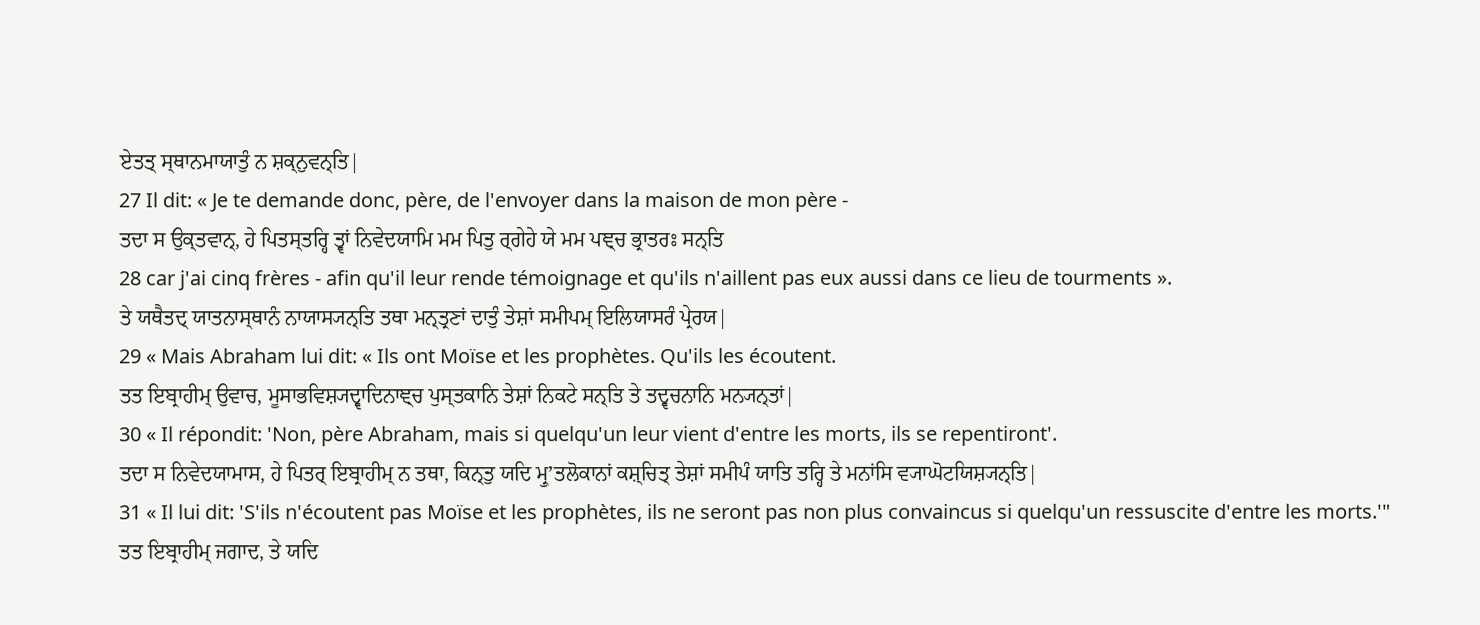ਏਤਤ੍ ਸ੍ਥਾਨਮਾਯਾਤੁੰ ਨ ਸ਼ਕ੍ਨੁਵਨ੍ਤਿ|
27 Il dit: « Je te demande donc, père, de l'envoyer dans la maison de mon père -
ਤਦਾ ਸ ਉਕ੍ਤਵਾਨ੍, ਹੇ ਪਿਤਸ੍ਤਰ੍ਹਿ ਤ੍ਵਾਂ ਨਿਵੇਦਯਾਮਿ ਮਮ ਪਿਤੁ ਰ੍ਗੇਹੇ ਯੇ ਮਮ ਪਞ੍ਚ ਭ੍ਰਾਤਰਃ ਸਨ੍ਤਿ
28 car j'ai cinq frères - afin qu'il leur rende témoignage et qu'ils n'aillent pas eux aussi dans ce lieu de tourments ».
ਤੇ ਯਥੈਤਦ੍ ਯਾਤਨਾਸ੍ਥਾਨੰ ਨਾਯਾਸ੍ਯਨ੍ਤਿ ਤਥਾ ਮਨ੍ਤ੍ਰਣਾਂ ਦਾਤੁੰ ਤੇਸ਼ਾਂ ਸਮੀਪਮ੍ ਇਲਿਯਾਸਰੰ ਪ੍ਰੇਰਯ|
29 « Mais Abraham lui dit: « Ils ont Moïse et les prophètes. Qu'ils les écoutent.
ਤਤ ਇਬ੍ਰਾਹੀਮ੍ ਉਵਾਚ, ਮੂਸਾਭਵਿਸ਼੍ਯਦ੍ਵਾਦਿਨਾਞ੍ਚ ਪੁਸ੍ਤਕਾਨਿ ਤੇਸ਼ਾਂ ਨਿਕਟੇ ਸਨ੍ਤਿ ਤੇ ਤਦ੍ਵਚਨਾਨਿ ਮਨ੍ਯਨ੍ਤਾਂ|
30 « Il répondit: 'Non, père Abraham, mais si quelqu'un leur vient d'entre les morts, ils se repentiront'.
ਤਦਾ ਸ ਨਿਵੇਦਯਾਮਾਸ, ਹੇ ਪਿਤਰ੍ ਇਬ੍ਰਾਹੀਮ੍ ਨ ਤਥਾ, ਕਿਨ੍ਤੁ ਯਦਿ ਮ੍ਰੁʼਤਲੋਕਾਨਾਂ ਕਸ਼੍ਚਿਤ੍ ਤੇਸ਼ਾਂ ਸਮੀਪੰ ਯਾਤਿ ਤਰ੍ਹਿ ਤੇ ਮਨਾਂਸਿ ਵ੍ਯਾਘੋਟਯਿਸ਼੍ਯਨ੍ਤਿ|
31 « Il lui dit: 'S'ils n'écoutent pas Moïse et les prophètes, ils ne seront pas non plus convaincus si quelqu'un ressuscite d'entre les morts.'"
ਤਤ ਇਬ੍ਰਾਹੀਮ੍ ਜਗਾਦ, ਤੇ ਯਦਿ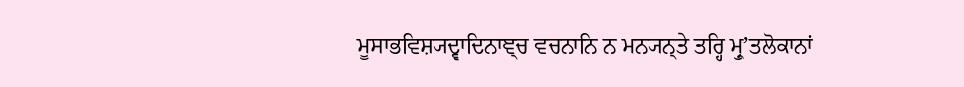ਮੂਸਾਭਵਿਸ਼੍ਯਦ੍ਵਾਦਿਨਾਞ੍ਚ ਵਚਨਾਨਿ ਨ ਮਨ੍ਯਨ੍ਤੇ ਤਰ੍ਹਿ ਮ੍ਰੁʼਤਲੋਕਾਨਾਂ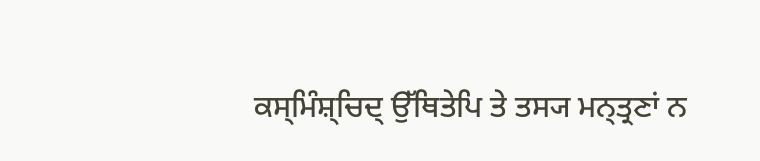ਕਸ੍ਮਿੰਸ਼੍ਚਿਦ੍ ਉੱਥਿਤੇਪਿ ਤੇ ਤਸ੍ਯ ਮਨ੍ਤ੍ਰਣਾਂ ਨ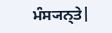ਮੰਸ੍ਯਨ੍ਤੇ|